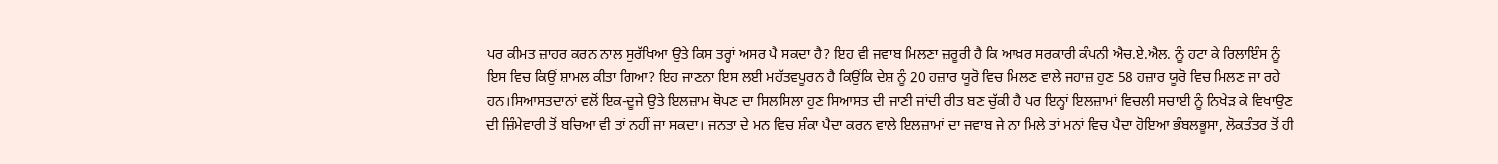ਪਰ ਕੀਮਤ ਜ਼ਾਹਰ ਕਰਨ ਨਾਲ ਸੁਰੱਖਿਆ ਉਤੇ ਕਿਸ ਤਰ੍ਹਾਂ ਅਸਰ ਪੈ ਸਕਦਾ ਹੈ? ਇਹ ਵੀ ਜਵਾਬ ਮਿਲਣਾ ਜ਼ਰੂਰੀ ਹੈ ਕਿ ਆਖ਼ਰ ਸਰਕਾਰੀ ਕੰਪਨੀ ਐਚ.ਏ.ਐਲ. ਨੂੰ ਹਟਾ ਕੇ ਰਿਲਾਇੰਸ ਨੂੰ ਇਸ ਵਿਚ ਕਿਉਂ ਸ਼ਾਮਲ ਕੀਤਾ ਗਿਆ? ਇਹ ਜਾਣਨਾ ਇਸ ਲਈ ਮਹੱਤਵਪੂਰਨ ਹੈ ਕਿਉਂਕਿ ਦੇਸ਼ ਨੂੰ 20 ਹਜ਼ਾਰ ਯੂਰੋ ਵਿਚ ਮਿਲਣ ਵਾਲੇ ਜਹਾਜ਼ ਹੁਣ 58 ਹਜ਼ਾਰ ਯੂਰੋ ਵਿਚ ਮਿਲਣ ਜਾ ਰਹੇ ਹਨ।ਸਿਆਸਤਦਾਨਾਂ ਵਲੋਂ ਇਕ-ਦੂਜੇ ਉਤੇ ਇਲਜ਼ਾਮ ਥੋਪਣ ਦਾ ਸਿਲਸਿਲਾ ਹੁਣ ਸਿਆਸਤ ਦੀ ਜਾਣੀ ਜਾਂਦੀ ਰੀਤ ਬਣ ਚੁੱਕੀ ਹੈ ਪਰ ਇਨ੍ਹਾਂ ਇਲਜ਼ਾਮਾਂ ਵਿਚਲੀ ਸਚਾਈ ਨੂੰ ਨਿਖੇੜ ਕੇ ਵਿਖਾਉਣ ਦੀ ਜ਼ਿੰਮੇਵਾਰੀ ਤੋਂ ਬਚਿਆ ਵੀ ਤਾਂ ਨਹੀਂ ਜਾ ਸਕਦਾ। ਜਨਤਾ ਦੇ ਮਨ ਵਿਚ ਸ਼ੰਕਾ ਪੈਦਾ ਕਰਨ ਵਾਲੇ ਇਲਜ਼ਾਮਾਂ ਦਾ ਜਵਾਬ ਜੇ ਨਾ ਮਿਲੇ ਤਾਂ ਮਨਾਂ ਵਿਚ ਪੈਦਾ ਹੋਇਆ ਭੰਬਲਭੂਸਾ, ਲੋਕਤੰਤਰ ਤੋਂ ਹੀ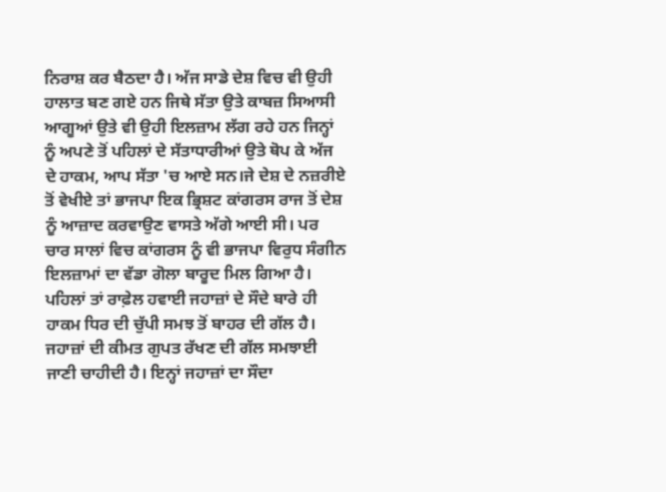ਨਿਰਾਸ਼ ਕਰ ਬੈਠਦਾ ਹੈ। ਅੱਜ ਸਾਡੇ ਦੇਸ਼ ਵਿਚ ਵੀ ਉਹੀ ਹਾਲਾਤ ਬਣ ਗਏ ਹਨ ਜਿਥੇ ਸੱਤਾ ਉਤੇ ਕਾਬਜ਼ ਸਿਆਸੀ ਆਗੂਆਂ ਉਤੇ ਵੀ ਉਹੀ ਇਲਜ਼ਾਮ ਲੱਗ ਰਹੇ ਹਨ ਜਿਨ੍ਹਾਂ ਨੂੰ ਅਪਣੇ ਤੋਂ ਪਹਿਲਾਂ ਦੇ ਸੱਤਾਧਾਰੀਆਂ ਉਤੇ ਥੋਪ ਕੇ ਅੱਜ ਦੇ ਹਾਕਮ, ਆਪ ਸੱਤਾ 'ਚ ਆਏ ਸਨ।ਜੇ ਦੇਸ਼ ਦੇ ਨਜ਼ਰੀਏ ਤੋਂ ਵੇਖੀਏ ਤਾਂ ਭਾਜਪਾ ਇਕ ਭ੍ਰਿਸ਼ਟ ਕਾਂਗਰਸ ਰਾਜ ਤੋਂ ਦੇਸ਼ ਨੂੰ ਆਜ਼ਾਦ ਕਰਵਾਉਣ ਵਾਸਤੇ ਅੱਗੇ ਆਈ ਸੀ। ਪਰ ਚਾਰ ਸਾਲਾਂ ਵਿਚ ਕਾਂਗਰਸ ਨੂੰ ਵੀ ਭਾਜਪਾ ਵਿਰੁਧ ਸੰਗੀਨ ਇਲਜ਼ਾਮਾਂ ਦਾ ਵੱਡਾ ਗੋਲਾ ਬਾਰੂਦ ਮਿਲ ਗਿਆ ਹੈ। ਪਹਿਲਾਂ ਤਾਂ ਰਾਫ਼ੇਲ ਹਵਾਈ ਜਹਾਜ਼ਾਂ ਦੇ ਸੌਦੇ ਬਾਰੇ ਹੀ ਹਾਕਮ ਧਿਰ ਦੀ ਚੁੱਪੀ ਸਮਝ ਤੋਂ ਬਾਹਰ ਦੀ ਗੱਲ ਹੈ। ਜਹਾਜ਼ਾਂ ਦੀ ਕੀਮਤ ਗੁਪਤ ਰੱਖਣ ਦੀ ਗੱਲ ਸਮਝਾਈ ਜਾਣੀ ਚਾਹੀਦੀ ਹੈ। ਇਨ੍ਹਾਂ ਜਹਾਜ਼ਾਂ ਦਾ ਸੌਦਾ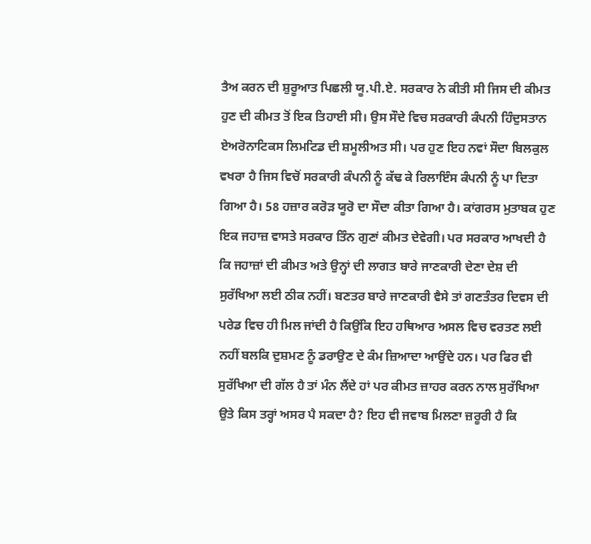ਤੈਅ ਕਰਨ ਦੀ ਸ਼ੁਰੂਆਤ ਪਿਛਲੀ ਯੂ.ਪੀ.ਏ. ਸਰਕਾਰ ਨੇ ਕੀਤੀ ਸੀ ਜਿਸ ਦੀ ਕੀਮਤ ਹੁਣ ਦੀ ਕੀਮਤ ਤੋਂ ਇਕ ਤਿਹਾਈ ਸੀ। ਉਸ ਸੌਦੇ ਵਿਚ ਸਰਕਾਰੀ ਕੰਪਨੀ ਹਿੰਦੁਸਤਾਨ ਏਅਰੋਨਾਟਿਕਸ ਲਿਮਟਿਡ ਦੀ ਸ਼ਮੂਲੀਅਤ ਸੀ। ਪਰ ਹੁਣ ਇਹ ਨਵਾਂ ਸੌਦਾ ਬਿਲਕੁਲ ਵਖਰਾ ਹੈ ਜਿਸ ਵਿਚੋਂ ਸਰਕਾਰੀ ਕੰਪਨੀ ਨੂੰ ਕੱਢ ਕੇ ਰਿਲਾਇੰਸ ਕੰਪਨੀ ਨੂੰ ਪਾ ਦਿਤਾ ਗਿਆ ਹੈ। 58 ਹਜ਼ਾਰ ਕਰੋੜ ਯੂਰੋ ਦਾ ਸੌਦਾ ਕੀਤਾ ਗਿਆ ਹੈ। ਕਾਂਗਰਸ ਮੁਤਾਬਕ ਹੁਣ ਇਕ ਜਹਾਜ਼ ਵਾਸਤੇ ਸਰਕਾਰ ਤਿੰਨ ਗੁਣਾਂ ਕੀਮਤ ਦੇਵੇਗੀ। ਪਰ ਸਰਕਾਰ ਆਖਦੀ ਹੈ ਕਿ ਜਹਾਜ਼ਾਂ ਦੀ ਕੀਮਤ ਅਤੇ ਉਨ੍ਹਾਂ ਦੀ ਲਾਗਤ ਬਾਰੇ ਜਾਣਕਾਰੀ ਦੇਣਾ ਦੇਸ਼ ਦੀ ਸੁਰੱਖਿਆ ਲਈ ਠੀਕ ਨਹੀਂ। ਬਣਤਰ ਬਾਰੇ ਜਾਣਕਾਰੀ ਵੈਸੇ ਤਾਂ ਗਣਤੰਤਰ ਦਿਵਸ ਦੀ ਪਰੇਡ ਵਿਚ ਹੀ ਮਿਲ ਜਾਂਦੀ ਹੈ ਕਿਉਂਕਿ ਇਹ ਹਥਿਆਰ ਅਸਲ ਵਿਚ ਵਰਤਣ ਲਈ ਨਹੀਂ ਬਲਕਿ ਦੁਸ਼ਮਣ ਨੂੰ ਡਰਾਉਣ ਦੇ ਕੰਮ ਜ਼ਿਆਦਾ ਆਉਂਦੇ ਹਨ। ਪਰ ਫਿਰ ਵੀ ਸੁਰੱਖਿਆ ਦੀ ਗੱਲ ਹੈ ਤਾਂ ਮੰਨ ਲੈਂਦੇ ਹਾਂ ਪਰ ਕੀਮਤ ਜ਼ਾਹਰ ਕਰਨ ਨਾਲ ਸੁਰੱਖਿਆ ਉਤੇ ਕਿਸ ਤਰ੍ਹਾਂ ਅਸਰ ਪੈ ਸਕਦਾ ਹੈ? ਇਹ ਵੀ ਜਵਾਬ ਮਿਲਣਾ ਜ਼ਰੂਰੀ ਹੈ ਕਿ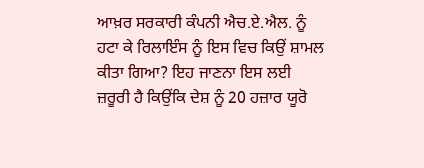ਆਖ਼ਰ ਸਰਕਾਰੀ ਕੰਪਨੀ ਐਚ.ਏ.ਐਲ. ਨੂੰ ਹਟਾ ਕੇ ਰਿਲਾਇੰਸ ਨੂੰ ਇਸ ਵਿਚ ਕਿਉਂ ਸ਼ਾਮਲ ਕੀਤਾ ਗਿਆ? ਇਹ ਜਾਣਨਾ ਇਸ ਲਈ ਜ਼ਰੂਰੀ ਹੈ ਕਿਉਂਕਿ ਦੇਸ਼ ਨੂੰ 20 ਹਜ਼ਾਰ ਯੂਰੋ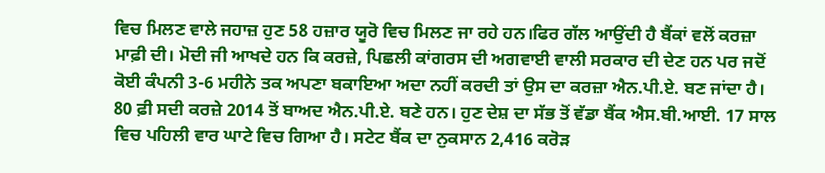ਵਿਚ ਮਿਲਣ ਵਾਲੇ ਜਹਾਜ਼ ਹੁਣ 58 ਹਜ਼ਾਰ ਯੂਰੋ ਵਿਚ ਮਿਲਣ ਜਾ ਰਹੇ ਹਨ।ਫਿਰ ਗੱਲ ਆਉਂਦੀ ਹੈ ਬੈਂਕਾਂ ਵਲੋਂ ਕਰਜ਼ਾ ਮਾਫ਼ੀ ਦੀ। ਮੋਦੀ ਜੀ ਆਖਦੇ ਹਨ ਕਿ ਕਰਜ਼ੇ, ਪਿਛਲੀ ਕਾਂਗਰਸ ਦੀ ਅਗਵਾਈ ਵਾਲੀ ਸਰਕਾਰ ਦੀ ਦੇਣ ਹਨ ਪਰ ਜਦੋਂ ਕੋਈ ਕੰਪਨੀ 3-6 ਮਹੀਨੇ ਤਕ ਅਪਣਾ ਬਕਾਇਆ ਅਦਾ ਨਹੀਂ ਕਰਦੀ ਤਾਂ ਉਸ ਦਾ ਕਰਜ਼ਾ ਐਨ.ਪੀ.ਏ. ਬਣ ਜਾਂਦਾ ਹੈ। 80 ਫ਼ੀ ਸਦੀ ਕਰਜ਼ੇ 2014 ਤੋਂ ਬਾਅਦ ਐਨ.ਪੀ.ਏ. ਬਣੇ ਹਨ। ਹੁਣ ਦੇਸ਼ ਦਾ ਸੱਭ ਤੋਂ ਵੱਡਾ ਬੈਂਕ ਐਸ.ਬੀ.ਆਈ. 17 ਸਾਲ ਵਿਚ ਪਹਿਲੀ ਵਾਰ ਘਾਟੇ ਵਿਚ ਗਿਆ ਹੈ। ਸਟੇਟ ਬੈਂਕ ਦਾ ਨੁਕਸਾਨ 2,416 ਕਰੋੜ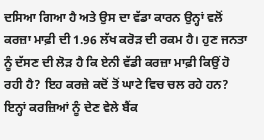ਦਸਿਆ ਗਿਆ ਹੈ ਅਤੇ ਉਸ ਦਾ ਵੱਡਾ ਕਾਰਨ ਉਨ੍ਹਾਂ ਵਲੋਂ ਕਰਜ਼ਾ ਮਾਫ਼ੀ ਦੀ 1.96 ਲੱਖ ਕਰੋੜ ਦੀ ਰਕਮ ਹੈ। ਹੁਣ ਜਨਤਾ ਨੂੰ ਦੱਸਣ ਦੀ ਲੋੜ ਹੈ ਕਿ ਏਨੀ ਵੱਡੀ ਕਰਜ਼ਾ ਮਾਫ਼ੀ ਕਿਉਂ ਹੋ ਰਹੀ ਹੈ? ਇਹ ਕਰਜ਼ੇ ਕਦੋਂ ਤੋਂ ਘਾਟੇ ਵਿਚ ਚਲ ਰਹੇ ਹਨ? ਇਨ੍ਹਾਂ ਕਰਜ਼ਿਆਂ ਨੂੰ ਦੇਣ ਵੇਲੇ ਬੈਂਕ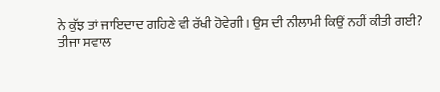ਨੇ ਕੁੱਝ ਤਾਂ ਜਾਇਦਾਦ ਗਹਿਣੇ ਵੀ ਰੱਖੀ ਹੋਵੇਗੀ। ਉਸ ਦੀ ਨੀਲਾਮੀ ਕਿਉਂ ਨਹੀਂ ਕੀਤੀ ਗਈ?
ਤੀਜਾ ਸਵਾਲ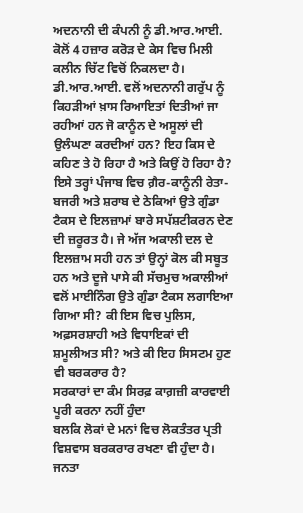ਅਦਨਾਨੀ ਦੀ ਕੰਪਨੀ ਨੂੰ ਡੀ.ਆਰ.ਆਈ. ਕੋਲੋਂ 4 ਹਜ਼ਾਰ ਕਰੋੜ ਦੇ ਕੇਸ ਵਿਚ ਮਿਲੀ ਕਲੀਨ ਚਿੱਟ ਵਿਚੋਂ ਨਿਕਲਦਾ ਹੈ। ਡੀ.ਆਰ.ਆਈ. ਵਲੋਂ ਅਦਨਾਨੀ ਗਰੁੱਪ ਨੂੰ ਕਿਹੜੀਆਂ ਖ਼ਾਸ ਰਿਆਇਤਾਂ ਦਿਤੀਆਂ ਜਾ ਰਹੀਆਂ ਹਨ ਜੋ ਕਾਨੂੰਨ ਦੇ ਅਸੂਲਾਂ ਦੀ ਉਲੰਘਣਾ ਕਰਦੀਆਂ ਹਨ? ਇਹ ਕਿਸ ਦੇ ਕਹਿਣ ਤੇ ਹੋ ਰਿਹਾ ਹੈ ਅਤੇ ਕਿਉਂ ਹੋ ਰਿਹਾ ਹੈ?
ਇਸੇ ਤਰ੍ਹਾਂ ਪੰਜਾਬ ਵਿਚ ਗ਼ੈਰ-ਕਾਨੂੰਨੀ ਰੇਤਾ-ਬਜਰੀ ਅਤੇ ਸ਼ਰਾਬ ਦੇ ਠੇਕਿਆਂ ਉਤੇ ਗੁੰਡਾ ਟੈਕਸ ਦੇ ਇਲਜ਼ਾਮਾਂ ਬਾਰੇ ਸਪੱਸ਼ਟੀਕਰਨ ਦੇਣ ਦੀ ਜ਼ਰੂਰਤ ਹੈ। ਜੇ ਅੱਜ ਅਕਾਲੀ ਦਲ ਦੇ ਇਲਜ਼ਾਮ ਸਹੀ ਹਨ ਤਾਂ ਉਨ੍ਹਾਂ ਕੋਲ ਕੀ ਸਬੂਤ ਹਨ ਅਤੇ ਦੂਜੇ ਪਾਸੇ ਕੀ ਸੱਚਮੁਚ ਅਕਾਲੀਆਂ ਵਲੋਂ ਮਾਈਨਿੰਗ ਉਤੇ ਗੁੰਡਾ ਟੈਕਸ ਲਗਾਇਆ ਗਿਆ ਸੀ? ਕੀ ਇਸ ਵਿਚ ਪੁਲਿਸ, ਅਫ਼ਸਰਸ਼ਾਹੀ ਅਤੇ ਵਿਧਾਇਕਾਂ ਦੀ ਸ਼ਮੂਲੀਅਤ ਸੀ? ਅਤੇ ਕੀ ਇਹ ਸਿਸਟਮ ਹੁਣ ਵੀ ਬਰਕਰਾਰ ਹੈ?
ਸਰਕਾਰਾਂ ਦਾ ਕੰਮ ਸਿਰਫ਼ ਕਾਗ਼ਜ਼ੀ ਕਾਰਵਾਈ ਪੂਰੀ ਕਰਨਾ ਨਹੀਂ ਹੁੰਦਾ
ਬਲਕਿ ਲੋਕਾਂ ਦੇ ਮਨਾਂ ਵਿਚ ਲੋਕਤੰਤਰ ਪ੍ਰਤੀ ਵਿਸ਼ਵਾਸ ਬਰਕਰਾਰ ਰਖਣਾ ਵੀ ਹੁੰਦਾ ਹੈ।
ਜਨਤਾ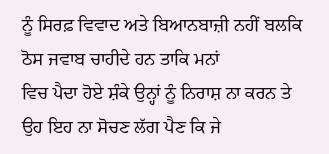ਨੂੰ ਸਿਰਫ਼ ਵਿਵਾਦ ਅਤੇ ਬਿਆਨਬਾਜ਼ੀ ਨਹੀਂ ਬਲਕਿ ਠੋਸ ਜਵਾਬ ਚਾਹੀਦੇ ਹਨ ਤਾਕਿ ਮਨਾਂ
ਵਿਚ ਪੈਦਾ ਹੋਏ ਸ਼ੰਕੇ ਉਨ੍ਹਾਂ ਨੂੰ ਨਿਰਾਸ਼ ਨਾ ਕਰਨ ਤੇ ਉਹ ਇਹ ਨਾ ਸੋਚਣ ਲੱਗ ਪੈਣ ਕਿ ਜੇ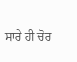ਸਾਰੇ ਹੀ ਚੋਰ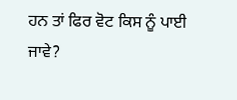ਹਨ ਤਾਂ ਫਿਰ ਵੋਟ ਕਿਸ ਨੂੰ ਪਾਈ ਜਾਵੇ?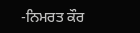-ਨਿਮਰਤ ਕੌਰ